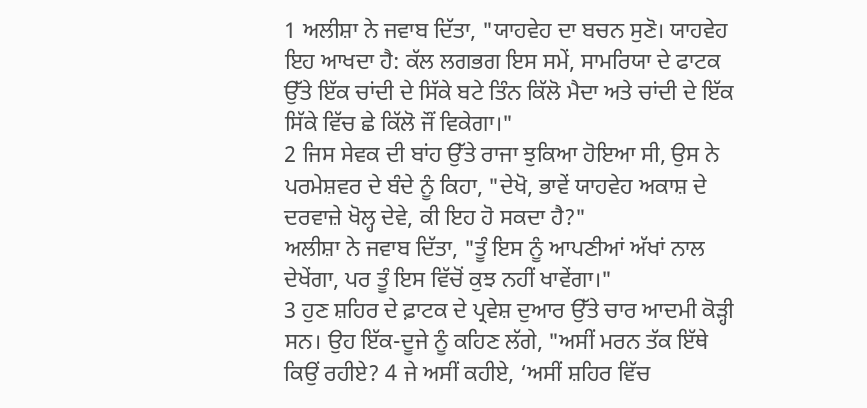1 ਅਲੀਸ਼ਾ ਨੇ ਜਵਾਬ ਦਿੱਤਾ, "ਯਾਹਵੇਹ ਦਾ ਬਚਨ ਸੁਣੋ। ਯਾਹਵੇਹ ਇਹ ਆਖਦਾ ਹੈ: ਕੱਲ ਲਗਭਗ ਇਸ ਸਮੇਂ, ਸਾਮਰਿਯਾ ਦੇ ਫਾਟਕ ਉੱਤੇ ਇੱਕ ਚਾਂਦੀ ਦੇ ਸਿੱਕੇ ਬਟੇ ਤਿੰਨ ਕਿੱਲੋ ਮੈਦਾ ਅਤੇ ਚਾਂਦੀ ਦੇ ਇੱਕ ਸਿੱਕੇ ਵਿੱਚ ਛੇ ਕਿੱਲੋ ਜੌਂ ਵਿਕੇਗਾ।"
2 ਜਿਸ ਸੇਵਕ ਦੀ ਬਾਂਹ ਉੱਤੇ ਰਾਜਾ ਝੁਕਿਆ ਹੋਇਆ ਸੀ, ਉਸ ਨੇ ਪਰਮੇਸ਼ਵਰ ਦੇ ਬੰਦੇ ਨੂੰ ਕਿਹਾ, "ਦੇਖੋ, ਭਾਵੇਂ ਯਾਹਵੇਹ ਅਕਾਸ਼ ਦੇ ਦਰਵਾਜ਼ੇ ਖੋਲ੍ਹ ਦੇਵੇ, ਕੀ ਇਹ ਹੋ ਸਕਦਾ ਹੈ?"
ਅਲੀਸ਼ਾ ਨੇ ਜਵਾਬ ਦਿੱਤਾ, "ਤੂੰ ਇਸ ਨੂੰ ਆਪਣੀਆਂ ਅੱਖਾਂ ਨਾਲ ਦੇਖੇਂਗਾ, ਪਰ ਤੂੰ ਇਸ ਵਿੱਚੋਂ ਕੁਝ ਨਹੀਂ ਖਾਵੇਂਗਾ।"
3 ਹੁਣ ਸ਼ਹਿਰ ਦੇ ਫ਼ਾਟਕ ਦੇ ਪ੍ਰਵੇਸ਼ ਦੁਆਰ ਉੱਤੇ ਚਾਰ ਆਦਮੀ ਕੋੜ੍ਹੀ ਸਨ। ਉਹ ਇੱਕ-ਦੂਜੇ ਨੂੰ ਕਹਿਣ ਲੱਗੇ, "ਅਸੀਂ ਮਰਨ ਤੱਕ ਇੱਥੇ ਕਿਉਂ ਰਹੀਏ? 4 ਜੇ ਅਸੀਂ ਕਹੀਏ, ‘ਅਸੀਂ ਸ਼ਹਿਰ ਵਿੱਚ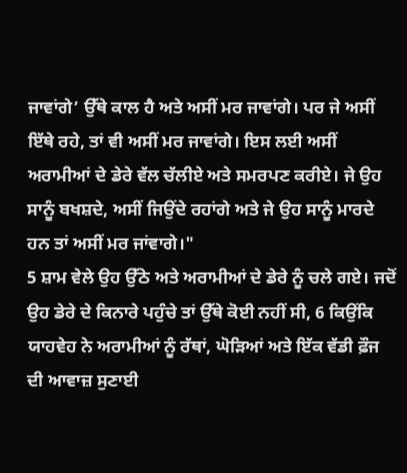ਜਾਵਾਂਗੇ’ ਉੱਥੇ ਕਾਲ ਹੈ ਅਤੇ ਅਸੀਂ ਮਰ ਜਾਵਾਂਗੇ। ਪਰ ਜੇ ਅਸੀਂ ਇੱਥੇ ਰਹੇ, ਤਾਂ ਵੀ ਅਸੀਂ ਮਰ ਜਾਵਾਂਗੇ। ਇਸ ਲਈ ਅਸੀਂ ਅਰਾਮੀਆਂ ਦੇ ਡੇਰੇ ਵੱਲ ਚੱਲੀਏ ਅਤੇ ਸਮਰਪਣ ਕਰੀਏ। ਜੇ ਉਹ ਸਾਨੂੰ ਬਖਸ਼ਦੇ, ਅਸੀਂ ਜਿਉਂਦੇ ਰਹਾਂਗੇ ਅਤੇ ਜੇ ਉਹ ਸਾਨੂੰ ਮਾਰਦੇ ਹਨ ਤਾਂ ਅਸੀਂ ਮਰ ਜਾਂਵਾਗੇ।"
5 ਸ਼ਾਮ ਵੇਲੇ ਉਹ ਉੱਠੇ ਅਤੇ ਅਰਾਮੀਆਂ ਦੇ ਡੇਰੇ ਨੂੰ ਚਲੇ ਗਏ। ਜਦੋਂ ਉਹ ਡੇਰੇ ਦੇ ਕਿਨਾਰੇ ਪਹੁੰਚੇ ਤਾਂ ਉੱਥੇ ਕੋਈ ਨਹੀਂ ਸੀ, 6 ਕਿਉਂਕਿ ਯਾਹਵੇਹ ਨੇ ਅਰਾਮੀਆਂ ਨੂੰ ਰੱਥਾਂ, ਘੋੜਿਆਂ ਅਤੇ ਇੱਕ ਵੱਡੀ ਫ਼ੌਜ ਦੀ ਆਵਾਜ਼ ਸੁਣਾਈ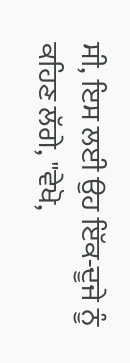ਸੀ, ਇਸ ਲਈ ਉਹ ਇੱਕ-ਦੂਜੇ ਨੂੰ ਕਹਿਣ ਲੱਗੇ, "ਵੇਖੋ,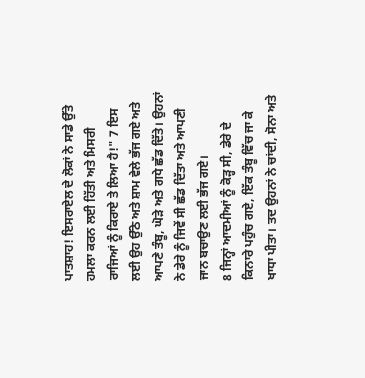ਪਾਤਸ਼ਾਹ! ਇਸਰਾਏਲ ਦੇ ਲੋਕਾਂ ਨੇ ਸਾਡੇ ਉੱਤੇ ਹਮਲਾ ਕਰਨ ਲਈ ਹਿੱਤੀ ਅਤੇ ਮਿਸਰੀ ਰਾਜਿਆਂ ਨੂੰ ਕਿਰਾਏ ਤੇ ਲਿਆ ਹੈ!" 7 ਇਸ ਲਈ ਉਹ ਉੱਠੇ ਅਤੇ ਸ਼ਾਮ ਵੇਲੇ ਭੱਜ ਗਏ ਅਤੇ ਆਪਣੇ ਤੰਬੂ, ਘੋੜੇ ਅਤੇ ਗਧੇ ਛੱਡ ਦਿੱਤੇ। ਉਹਨਾਂ ਨੇ ਡੇਰੇ ਨੂੰ ਜਿਵੇਂ ਸੀ ਛੱਡ ਦਿੱਤਾ ਅਤੇ ਆਪਣੀ ਜਾਨ ਬਚਾਉਣ ਲਈ ਭੱਜ ਗਏ।
8 ਜਿਨ੍ਹਾਂ ਆਦਮੀਆਂ ਨੂੰ ਕੋੜ੍ਹ ਸੀ, ਡੇਰੇ ਦੇ ਕਿਨਾਰੇ ਪਹੁੰਚ ਗਏ, ਇੱਕ ਤੰਬੂ ਵਿੱਚ ਜਾ ਕੇ ਖਾਧਾ ਪੀਤਾ। ਤਦ ਉਹਨਾਂ ਨੇ ਚਾਂਦੀ, ਸੋਨਾ ਅਤੇ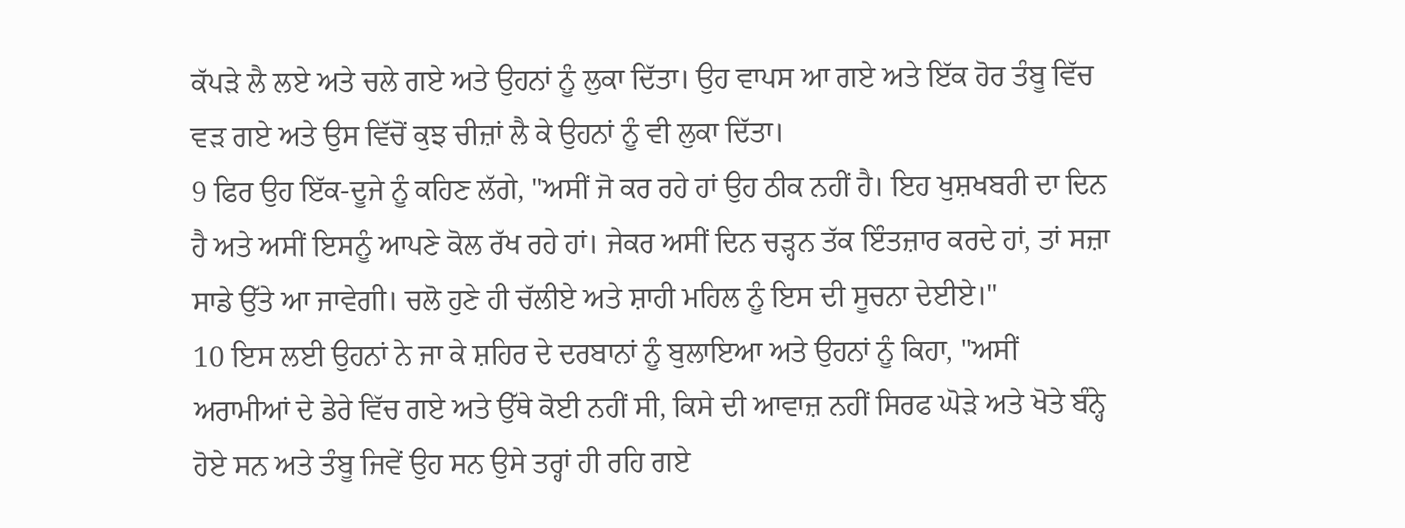ਕੱਪੜੇ ਲੈ ਲਏ ਅਤੇ ਚਲੇ ਗਏ ਅਤੇ ਉਹਨਾਂ ਨੂੰ ਲੁਕਾ ਦਿੱਤਾ। ਉਹ ਵਾਪਸ ਆ ਗਏ ਅਤੇ ਇੱਕ ਹੋਰ ਤੰਬੂ ਵਿੱਚ ਵੜ ਗਏ ਅਤੇ ਉਸ ਵਿੱਚੋਂ ਕੁਝ ਚੀਜ਼ਾਂ ਲੈ ਕੇ ਉਹਨਾਂ ਨੂੰ ਵੀ ਲੁਕਾ ਦਿੱਤਾ।
9 ਫਿਰ ਉਹ ਇੱਕ-ਦੂਜੇ ਨੂੰ ਕਹਿਣ ਲੱਗੇ, "ਅਸੀਂ ਜੋ ਕਰ ਰਹੇ ਹਾਂ ਉਹ ਠੀਕ ਨਹੀਂ ਹੈ। ਇਹ ਖੁਸ਼ਖਬਰੀ ਦਾ ਦਿਨ ਹੈ ਅਤੇ ਅਸੀਂ ਇਸਨੂੰ ਆਪਣੇ ਕੋਲ ਰੱਖ ਰਹੇ ਹਾਂ। ਜੇਕਰ ਅਸੀਂ ਦਿਨ ਚੜ੍ਹਨ ਤੱਕ ਇੰਤਜ਼ਾਰ ਕਰਦੇ ਹਾਂ, ਤਾਂ ਸਜ਼ਾ ਸਾਡੇ ਉੱਤੇ ਆ ਜਾਵੇਗੀ। ਚਲੋ ਹੁਣੇ ਹੀ ਚੱਲੀਏ ਅਤੇ ਸ਼ਾਹੀ ਮਹਿਲ ਨੂੰ ਇਸ ਦੀ ਸੂਚਨਾ ਦੇਈਏ।"
10 ਇਸ ਲਈ ਉਹਨਾਂ ਨੇ ਜਾ ਕੇ ਸ਼ਹਿਰ ਦੇ ਦਰਬਾਨਾਂ ਨੂੰ ਬੁਲਾਇਆ ਅਤੇ ਉਹਨਾਂ ਨੂੰ ਕਿਹਾ, "ਅਸੀਂ ਅਰਾਮੀਆਂ ਦੇ ਡੇਰੇ ਵਿੱਚ ਗਏ ਅਤੇ ਉੱਥੇ ਕੋਈ ਨਹੀਂ ਸੀ, ਕਿਸੇ ਦੀ ਆਵਾਜ਼ ਨਹੀਂ ਸਿਰਫ ਘੋੜੇ ਅਤੇ ਖੋਤੇ ਬੰਨ੍ਹੇ ਹੋਏ ਸਨ ਅਤੇ ਤੰਬੂ ਜਿਵੇਂ ਉਹ ਸਨ ਉਸੇ ਤਰ੍ਹਾਂ ਹੀ ਰਹਿ ਗਏ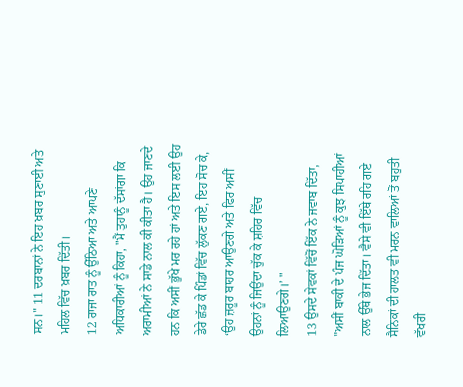ਸਨ।" 11 ਦਰਬਾਨਾਂ ਨੇ ਇਹ ਖ਼ਬਰ ਸੁਣਾਈ ਅਤੇ ਮਹਿਲ ਵਿੱਚ ਖ਼ਬਰ ਦਿੱਤੀ।
12 ਰਾਜਾ ਰਾਤ ਨੂੰ ਉੱਠਿਆ ਅਤੇ ਆਪਣੇ ਅਧਿਕਾਰੀਆਂ ਨੂੰ ਕਿਹਾ, "ਮੈਂ ਤੁਹਾਨੂੰ ਦੱਸਾਂਗਾ ਕਿ ਅਰਾਮੀਆਂ ਨੇ ਸਾਡੇ ਨਾਲ ਕੀ ਕੀਤਾ ਹੈ। ਉਹ ਜਾਣਦੇ ਹਨ ਕਿ ਅਸੀਂ ਭੁੱਖੇ ਮਰ ਰਹੇ ਹਾਂ ਅਤੇ ਇਸ ਲਈ ਉਹ ਡੇਰੇ ਛੱਡ ਕੇ ਪਿੰਡਾਂ ਵਿੱਚ ਲੁੱਕਣ ਗਏ, ਇਹ ਸੋਚ ਕੇ, ‘ਉਹ ਜ਼ਰੂਰ ਬਾਹਰ ਆਉਣਗੇ ਅਤੇ ਫਿਰ ਅਸੀਂ ਉਹਨਾਂ ਨੂੰ ਜਿਉਂਦਾ ਚੁੱਕ ਕੇ ਸ਼ਹਿਰ ਵਿੱਚ ਲਿਆਉਣਗੇ।’ "
13 ਉਸਦੇ ਸੇਵਕਾਂ ਵਿੱਚੋਂ ਇੱਕ ਨੇ ਜਵਾਬ ਦਿੱਤਾ, "ਅਸੀਂ ਬਾਕੀ ਦੇ ਪੰਜ ਘੋੜਿਆਂ ਨੂੰ ਕੁਝ ਸਿਪਾਹੀਆਂ ਨਾਲ ਉੱਥੇ ਭੇਜ ਦਿੱਤਾ। ਵੈਸੇ ਵੀ ਇੱਥੇ ਰਹਿ ਗਏ ਸੈਨਿਕਾਂ ਦੀ ਹਾਲਤ ਵੀ ਮਰਨ ਵਾਲਿਆਂ ਤੋਂ ਬਹੁਤੀ ਵੱਖਰੀ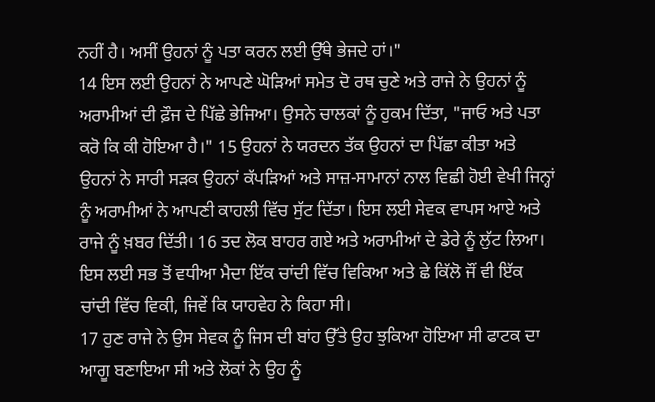ਨਹੀਂ ਹੈ। ਅਸੀਂ ਉਹਨਾਂ ਨੂੰ ਪਤਾ ਕਰਨ ਲਈ ਉੱਥੇ ਭੇਜਦੇ ਹਾਂ।"
14 ਇਸ ਲਈ ਉਹਨਾਂ ਨੇ ਆਪਣੇ ਘੋੜਿਆਂ ਸਮੇਤ ਦੋ ਰਥ ਚੁਣੇ ਅਤੇ ਰਾਜੇ ਨੇ ਉਹਨਾਂ ਨੂੰ ਅਰਾਮੀਆਂ ਦੀ ਫ਼ੌਜ ਦੇ ਪਿੱਛੇ ਭੇਜਿਆ। ਉਸਨੇ ਚਾਲਕਾਂ ਨੂੰ ਹੁਕਮ ਦਿੱਤਾ, "ਜਾਓ ਅਤੇ ਪਤਾ ਕਰੋ ਕਿ ਕੀ ਹੋਇਆ ਹੈ।" 15 ਉਹਨਾਂ ਨੇ ਯਰਦਨ ਤੱਕ ਉਹਨਾਂ ਦਾ ਪਿੱਛਾ ਕੀਤਾ ਅਤੇ ਉਹਨਾਂ ਨੇ ਸਾਰੀ ਸੜਕ ਉਹਨਾਂ ਕੱਪੜਿਆਂ ਅਤੇ ਸਾਜ਼-ਸਾਮਾਨਾਂ ਨਾਲ ਵਿਛੀ ਹੋਈ ਵੇਖੀ ਜਿਨ੍ਹਾਂ ਨੂੰ ਅਰਾਮੀਆਂ ਨੇ ਆਪਣੀ ਕਾਹਲੀ ਵਿੱਚ ਸੁੱਟ ਦਿੱਤਾ। ਇਸ ਲਈ ਸੇਵਕ ਵਾਪਸ ਆਏ ਅਤੇ ਰਾਜੇ ਨੂੰ ਖ਼ਬਰ ਦਿੱਤੀ। 16 ਤਦ ਲੋਕ ਬਾਹਰ ਗਏ ਅਤੇ ਅਰਾਮੀਆਂ ਦੇ ਡੇਰੇ ਨੂੰ ਲੁੱਟ ਲਿਆ। ਇਸ ਲਈ ਸਭ ਤੋਂ ਵਧੀਆ ਮੈਦਾ ਇੱਕ ਚਾਂਦੀ ਵਿੱਚ ਵਿਕਿਆ ਅਤੇ ਛੇ ਕਿੱਲੋ ਜੌਂ ਵੀ ਇੱਕ ਚਾਂਦੀ ਵਿੱਚ ਵਿਕੀ, ਜਿਵੇਂ ਕਿ ਯਾਹਵੇਹ ਨੇ ਕਿਹਾ ਸੀ।
17 ਹੁਣ ਰਾਜੇ ਨੇ ਉਸ ਸੇਵਕ ਨੂੰ ਜਿਸ ਦੀ ਬਾਂਹ ਉੱਤੇ ਉਹ ਝੁਕਿਆ ਹੋਇਆ ਸੀ ਫਾਟਕ ਦਾ ਆਗੂ ਬਣਾਇਆ ਸੀ ਅਤੇ ਲੋਕਾਂ ਨੇ ਉਹ ਨੂੰ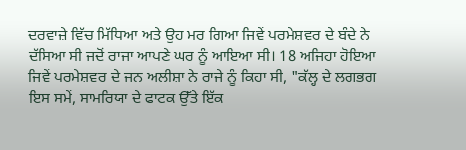ਦਰਵਾਜ਼ੇ ਵਿੱਚ ਮਿੱਧਿਆ ਅਤੇ ਉਹ ਮਰ ਗਿਆ ਜਿਵੇਂ ਪਰਮੇਸ਼ਵਰ ਦੇ ਬੰਦੇ ਨੇ ਦੱਸਿਆ ਸੀ ਜਦੋਂ ਰਾਜਾ ਆਪਣੇ ਘਰ ਨੂੰ ਆਇਆ ਸੀ। 18 ਅਜਿਹਾ ਹੋਇਆ ਜਿਵੇਂ ਪਰਮੇਸ਼ਵਰ ਦੇ ਜਨ ਅਲੀਸ਼ਾ ਨੇ ਰਾਜੇ ਨੂੰ ਕਿਹਾ ਸੀ, "ਕੱਲ੍ਹ ਦੇ ਲਗਭਗ ਇਸ ਸਮੇਂ, ਸਾਮਰਿਯਾ ਦੇ ਫਾਟਕ ਉੱਤੇ ਇੱਕ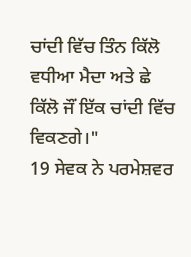ਚਾਂਦੀ ਵਿੱਚ ਤਿੰਨ ਕਿੱਲੋ ਵਧੀਆ ਮੈਦਾ ਅਤੇ ਛੇ ਕਿੱਲੋ ਜੌਂ ਇੱਕ ਚਾਂਦੀ ਵਿੱਚ ਵਿਕਣਗੇ।"
19 ਸੇਵਕ ਨੇ ਪਰਮੇਸ਼ਵਰ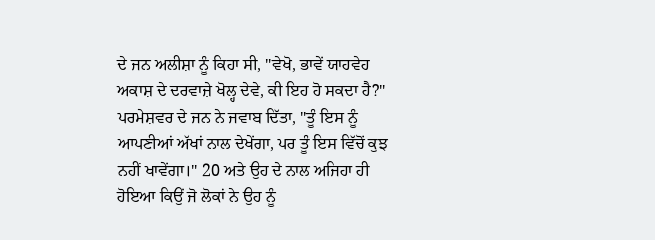ਦੇ ਜਨ ਅਲੀਸ਼ਾ ਨੂੰ ਕਿਹਾ ਸੀ, "ਵੇਖੋ, ਭਾਵੇਂ ਯਾਹਵੇਹ ਅਕਾਸ਼ ਦੇ ਦਰਵਾਜ਼ੇ ਖੋਲ੍ਹ ਦੇਵੇ, ਕੀ ਇਹ ਹੋ ਸਕਦਾ ਹੈ?" ਪਰਮੇਸ਼ਵਰ ਦੇ ਜਨ ਨੇ ਜਵਾਬ ਦਿੱਤਾ, "ਤੂੰ ਇਸ ਨੂੰ ਆਪਣੀਆਂ ਅੱਖਾਂ ਨਾਲ ਦੇਖੇਂਗਾ, ਪਰ ਤੂੰ ਇਸ ਵਿੱਚੋਂ ਕੁਝ ਨਹੀਂ ਖਾਵੇਂਗਾ।" 20 ਅਤੇ ਉਹ ਦੇ ਨਾਲ ਅਜਿਹਾ ਹੀ ਹੋਇਆ ਕਿਉਂ ਜੋ ਲੋਕਾਂ ਨੇ ਉਹ ਨੂੰ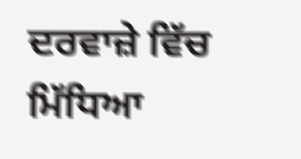ਦਰਵਾਜ਼ੇ ਵਿੱਚ ਮਿੱਧਿਆ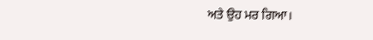ਅਤੇ ਉਹ ਮਰ ਗਿਆ।